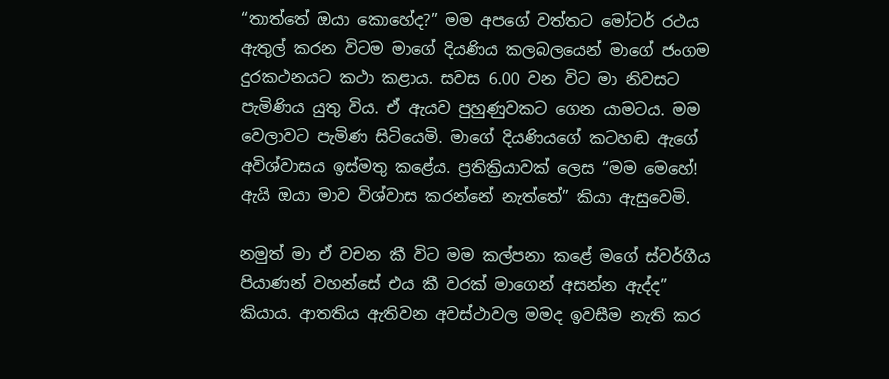“තාත්තේ ඔයා කොහේද?” මම අපගේ වත්තට මෝටර් රථය ඇතුල් කරන විටම මාගේ දියණිය කලබලයෙන් මාගේ ජංගම දුරකථනයට කථා කළාය. සවස 6.00 වන විට මා නිවසට පැමිණිය යුතු විය. ඒ ඇයව පුහුණුවකට ගෙන යාමටය. මම වෙලාවට පැමිණ සිටියෙමි. මාගේ දියණියගේ කටහඬ ඇගේ අවිශ්වාසය ඉස්මතු කළේය. ප්‍රතික්‍රියාවක් ලෙස “මම මෙහේ! ඇයි ඔයා මාව විශ්වාස කරන්නේ නැත්තේ” කියා ඇසුවෙමි.

නමුත් මා ඒ වචන කී විට මම කල්පනා කළේ මගේ ස්වර්ගීය පියාණන් වහන්සේ එය කී වරක් මාගෙන් අසන්න ඇද්ද” කියාය. ආතතිය ඇතිවන අවස්ථාවල මමද ඉවසීම නැති කර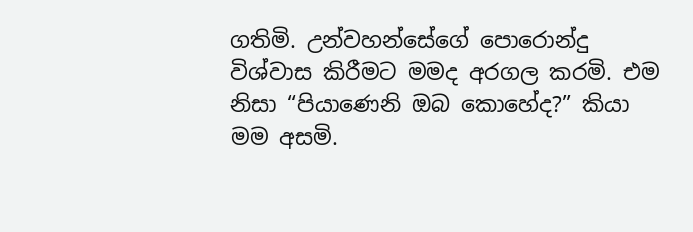ගතිමි. උන්වහන්සේගේ පොරොන්දු විශ්වාස කිරීමට මමද අරගල කරමි. එම නිසා “පියාණෙනි ඔබ කොහේද?” කියා මම අසමි.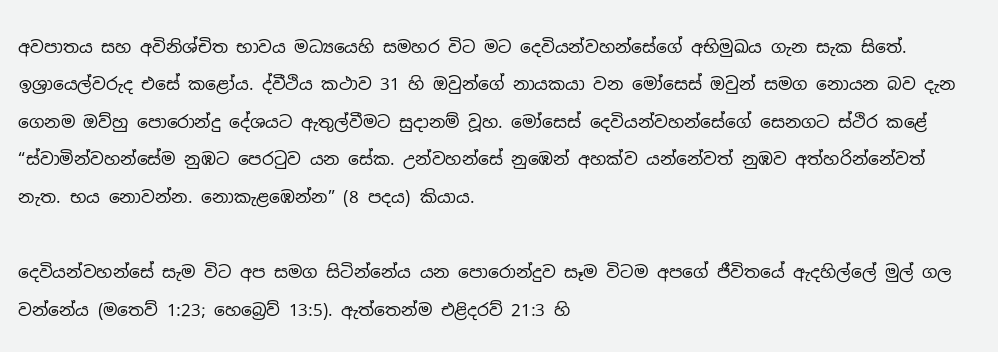අවපාතය සහ අවිනිශ්චිත භාවය මධ්‍යයෙහි සමහර විට මට දෙවියන්වහන්සේගේ අභිමුඛය ගැන සැක සිතේ. ඉශ්‍රායෙල්වරුද එසේ කළෝය. ද්වීථිය කථාව 31 හි ඔවුන්ගේ නායකයා වන මෝසෙස් ඔවුන් සමග නොයන බව දැන ගෙනම ඔව්හු පොරොන්දු දේශයට ඇතුල්වීමට සුදානම් වූහ. මෝසෙස් දෙවියන්වහන්සේගේ සෙනගට ස්ථිර කළේ “ස්වාමින්වහන්සේම නුඹට පෙරටුව යන සේක. උන්වහන්සේ නුඹෙන් අහක්ව යන්නේවත් නුඹව අත්හරින්නේවත් නැත. භය නොවන්න. නොකැළඹෙන්න” (8 පදය) කියාය.

දෙවියන්වහන්සේ සැම විට අප සමග සිටින්නේය යන පොරොන්දුව සෑම විටම අපගේ ජීවිතයේ ඇදහිල්ලේ මුල් ගල වන්නේය (මතෙව් 1:23; හෙබ්‍රෙව් 13:5). ඇත්තෙන්ම එළිදරව් 21:3 හි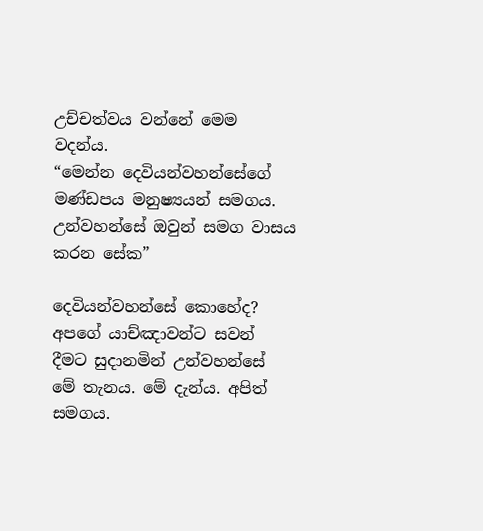උච්චත්වය වන්නේ මෙම වදන්ය.
“මෙන්න දෙවියන්වහන්සේගේ මණ්ඩපය මනුෂ්‍යයන් සමගය. උන්වහන්සේ ඔවුන් සමග වාසය කරන සේක”

දෙවියන්වහන්සේ කොහේද? අපගේ යාච්ඤාවන්ට සවන් දීමට සුදානමින් උන්වහන්සේ මේ තැනය. මේ දැන්ය. අපිත් සමගය.